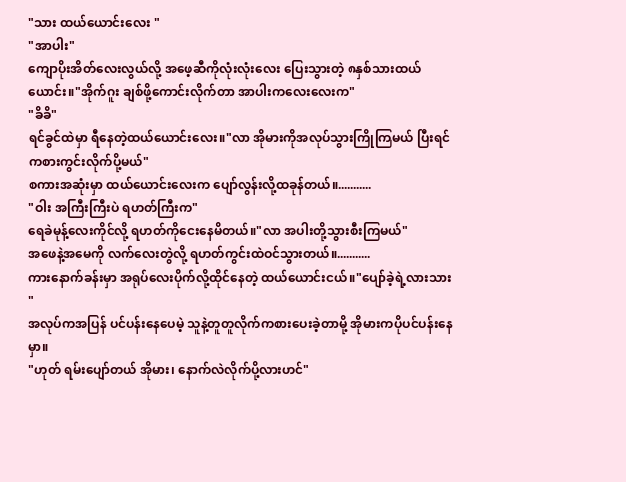"သား ထယ်ယောင်းလေး "
"အာပါး"
ကျောပိုးအိတ်လေးလွယ်လို့ အဖေ့ဆီကိုလုံးလုံးလေး ပြေးသွားတဲ့ ၈နှစ်သားထယ်ယောင်း။"အိုက်ဂူး ချစ်ဖို့ကောင်းလိုက်တာ အာပါးကလေးလေးက"
"ခိခိ"
ရင်ခွင်ထဲမှာ ရီနေတဲ့ထယ်ယောင်းလေး။"လာ အိုမားကိုအလုပ်သွားကြိုကြမယ် ပြီးရင်ကစားကွင်းလိုက်ပို့မယ်"
စကားအဆုံးမှာ ထယ်ယောင်းလေးက ပျော်လွန်းလို့ထခုန်တယ်။...........
"ဝါး အကြီးကြီးပဲ ရဟတ်ကြီးက"
ရေခဲမုန့်လေးကိုင်လို့ ရဟတ်ကိုငေးနေမိတယ်။"လာ အပါးတို့သွားစီးကြမယ်"
အဖေနဲ့အမေကို လက်လေးတွဲလို့ ရဟတ်ကွင်းထဲဝင်သွားတယ်။...........
ကားနောက်ခန်းမှာ အရုပ်လေးပိုက်လို့ထိုင်နေတဲ့ ထယ်ယောင်းငယ်။"ပျော်ခဲ့ရဲ့လားသား "
အလုပ်ကအပြန် ပင်ပန်းနေပေမဲ့ သူနဲ့တူတူလိုက်ကစားပေးခဲ့တာမို့ အိုမားကပိုပင်ပန်းနေမှာ။
"ဟုတ် ရမ်းပျော်တယ် အိုမား၊ နောက်လဲလိုက်ပို့လားဟင်"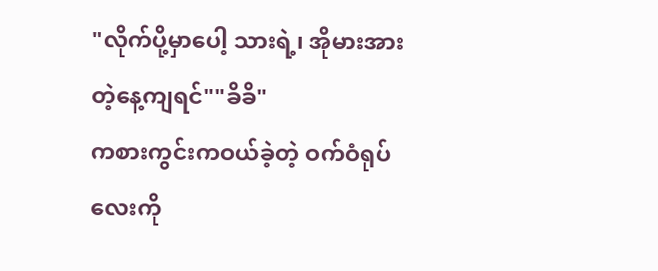"လိုက်ပို့မှာပေါ့ သားရဲ့၊ အိုမားအားတဲ့နေ့ကျရင်""ခိခိ"
ကစားကွင်းကဝယ်ခဲ့တဲ့ ဝက်ဝံရုပ်လေးကို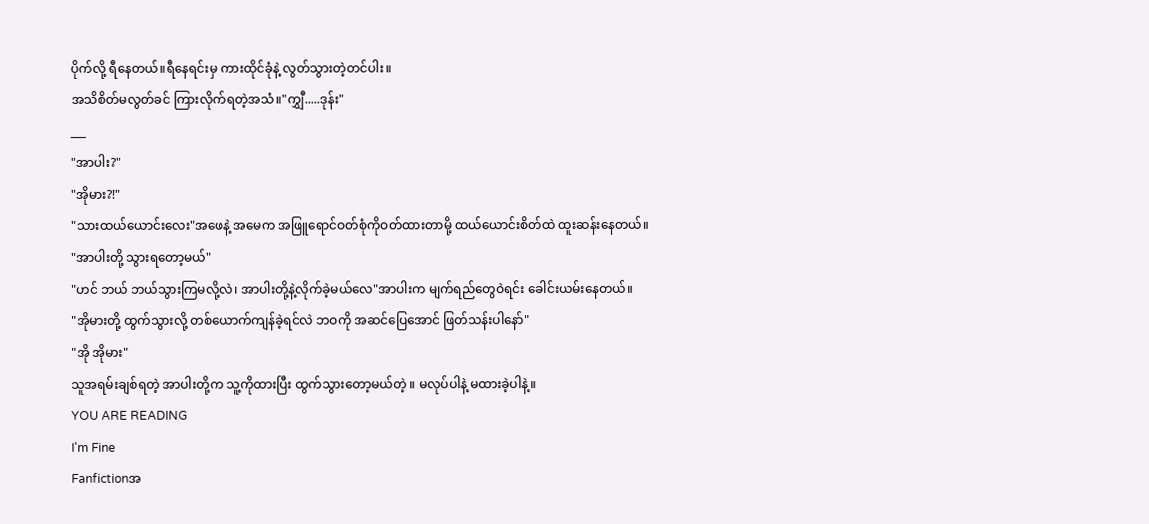ပိုက်လို့ ရီနေတယ်။ရီနေရင်းမှ ကားထိုင်ခုံနဲ့ လွတ်သွားတဲ့တင်ပါး။
အသိစိတ်မလွတ်ခင် ကြားလိုက်ရတဲ့အသံ။"ကျွှီ.....ဒုန်း"
___
"အာပါး?"
"အိုမား?!"
"သားထယ်ယောင်းလေး"အဖေနဲ့ အမေက အဖြူရောင်ဝတ်စုံကိုဝတ်ထားတာမို့ ထယ်ယောင်းစိတ်ထဲ ထူးဆန်းနေတယ်။
"အာပါးတို့ သွားရတော့မယ်"
"ဟင် ဘယ် ဘယ်သွားကြမလို့လဲ၊ အာပါးတို့နဲ့လိုက်ခဲ့မယ်လေ"အာပါးက မျက်ရည်တွေဝဲရင်း ခေါင်းယမ်းနေတယ်။
"အိုမားတို့ ထွက်သွားလို့ တစ်ယောက်ကျန်ခဲ့ရင်လဲ ဘဝကို အဆင်ပြေအောင် ဖြတ်သန်းပါနော်"
"အို အိုမား"
သူအရမ်းချစ်ရတဲ့ အာပါးတို့က သူ့ကိုထားပြီး ထွက်သွားတော့မယ်တဲ့ ။ မလုပ်ပါနဲ့ မထားခဲ့ပါနဲ့။
YOU ARE READING
I'm Fine
Fanfictionအ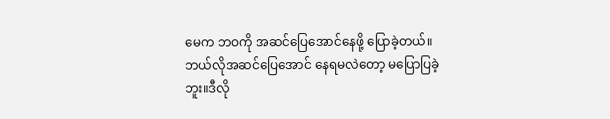မေက ဘဝကို အဆင်ပြေအောင်နေဖို့ ပြောခဲ့တယ်။ဘယ်လိုအဆင်ပြေအောင် နေရမလဲတော့ မပြောပြခဲ့ဘူး။ဒီလို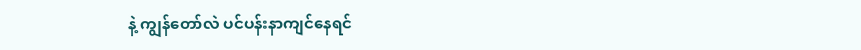နဲ့ ကျွန်တော်လဲ ပင်ပန်းနာကျင်နေရင်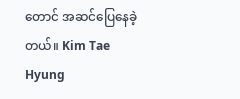တောင် အဆင်ပြေနေခဲ့တယ်။ Kim Tae Hyung